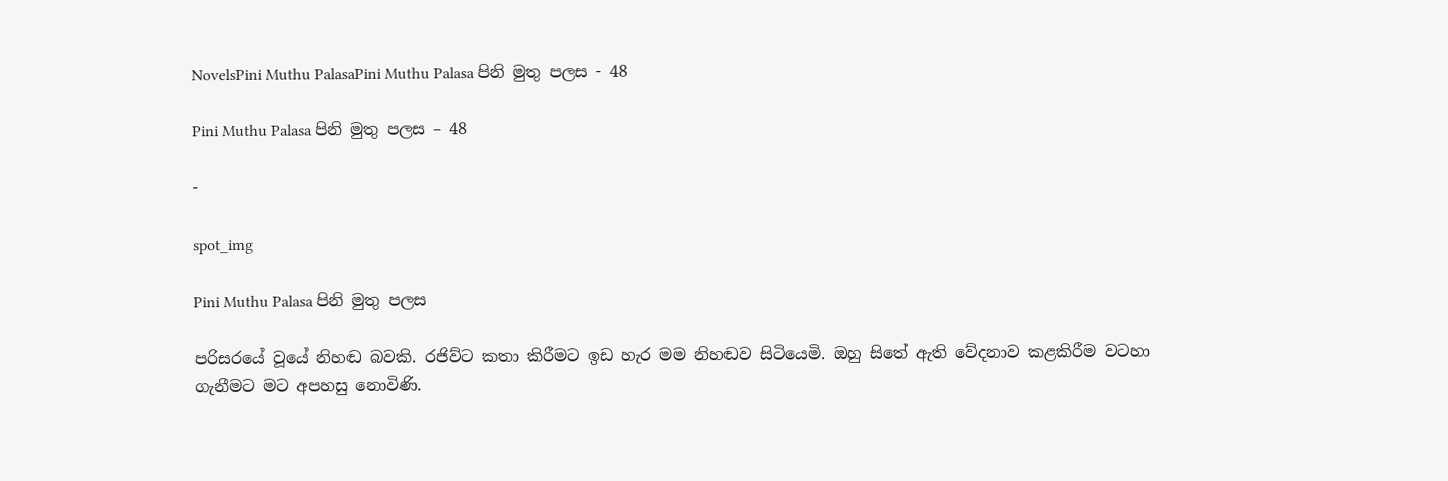NovelsPini Muthu PalasaPini Muthu Palasa පිනි මුතු පලස - 48

Pini Muthu Palasa පිනි මුතු පලස – 48

-

spot_img

Pini Muthu Palasa පිනි මුතු පලස

පරිසරයේ වූයේ නිහඬ බවකි. රජිව්ට කතා කිරීමට ඉඩ හැර මම නිහඬව සිටියෙමි. ඔහු සිතේ ඇති වේදනාව කළකිරීම වටහා ගැනීමට මට අපහසු නොවිණි.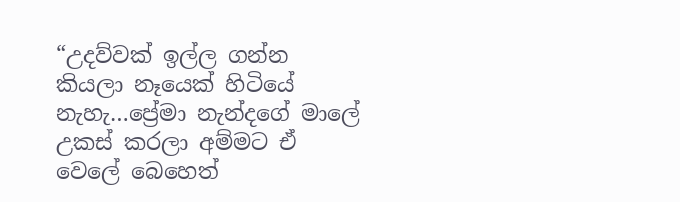“උදව්වක් ඉල්ල ගන්න කියලා නෑයෙක් හිටියේ නැහැ…ප්‍රේමා නැන්දගේ මාලේ උකස් කරලා අම්මට ඒ වෙලේ බෙහෙත්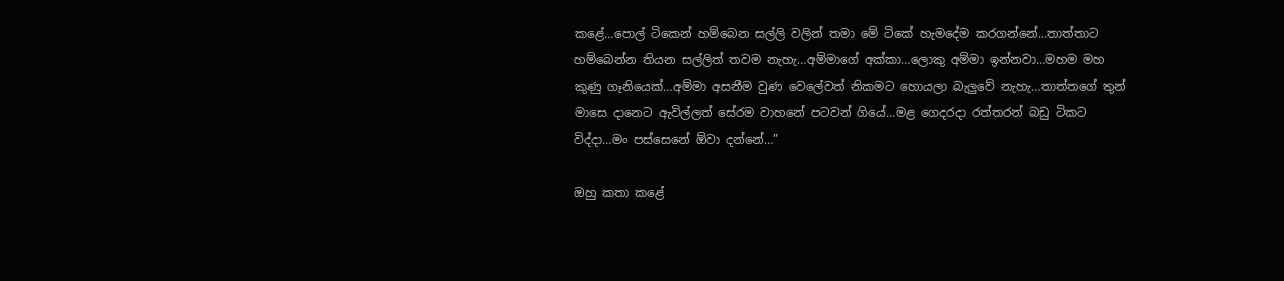කළේ…පොල් ටිකෙන් හම්බෙන සල්ලි වලින් තමා මේ ටිකේ හැමදේම කරගන්නේ…තාත්තාට හම්බෙන්න තියන සල්ලිත් තවම නැහැ…අම්මාගේ අක්කා…ලොකු අම්මා ඉන්නවා…මහම මහ කුණු ගෑනියෙක්…අම්මා අසනීම වුණ වෙලේවත් නිකමට හොයලා බැලුවේ නැහැ…තාත්තගේ තුන් මාසෙ දානෙට ඇවිල්ලත් සේරම වාහනේ පටවන් ගියේ…මළ ගෙදරදා රත්තරන් බඩු ටිකට විද්දා…මං පස්සෙනේ ඕවා දන්නේ…”

ඔහු කතා කළේ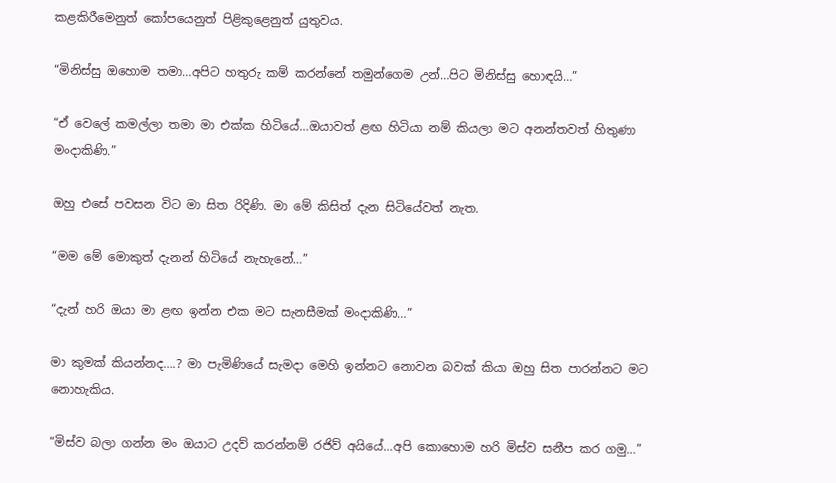කළකිරීමෙනුත් කෝපයෙනුත් පිළිකුළෙනුත් යුතුවය.

“මිනිස්සු ඔහොම තමා…අපිට හතුරු කම් කරන්නේ තමුන්ගෙම උන්…පිට මිනිස්සු හොඳයි…”

“ඒ වෙලේ කමල්ලා තමා මා එක්ක හිටියේ…ඔයාවත් ළඟ හිටියා නම් කියලා මට අනන්තවත් හිතුණා මංදාකිණි.”

ඔහු එසේ පවසන විට මා සිත රිදිණි. මා මේ කිසිත් දැන සිටියේවත් නැත.

“මම මේ මොකුත් දැනන් හිටියේ නැහැනේ…”

“දැන් හරි ඔයා මා ළඟ ඉන්න එක මට සැනසීමක් මංදාකිණි…”

මා කුමක් කියන්නද….? මා පැමිණියේ සැමදා මෙහි ඉන්නට නොවන බවක් කියා ඔහු සිත පාරන්නට මට නොහැකිය.

“මිස්ව බලා ගන්න මං ඔයාට උදව් කරන්නම් රජිව් අයියේ…අපි කොහොම හරි මිස්ව සනීප කර ගමු…”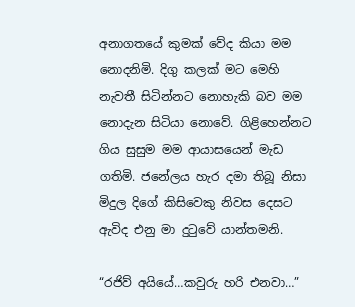අනාගතයේ කුමක් වේද කියා මම නොදනිමි. දිගු කලක් මට මෙහි නැවතී සිටින්නට නොහැකි බව මම නොදැන සිටියා නොවේ. ගිළිහෙන්නට ගිය සුසුම මම ආයාසයෙන් මැඩ ගතිමි. ජනේලය හැර දමා තිබූ නිසා මිදුල දිගේ කිසිවෙකු නිවස දෙසට ඇවිද එනු මා දුටුවේ යාන්තමනි.

“රජිව් අයියේ…කවුරු හරි එනවා…”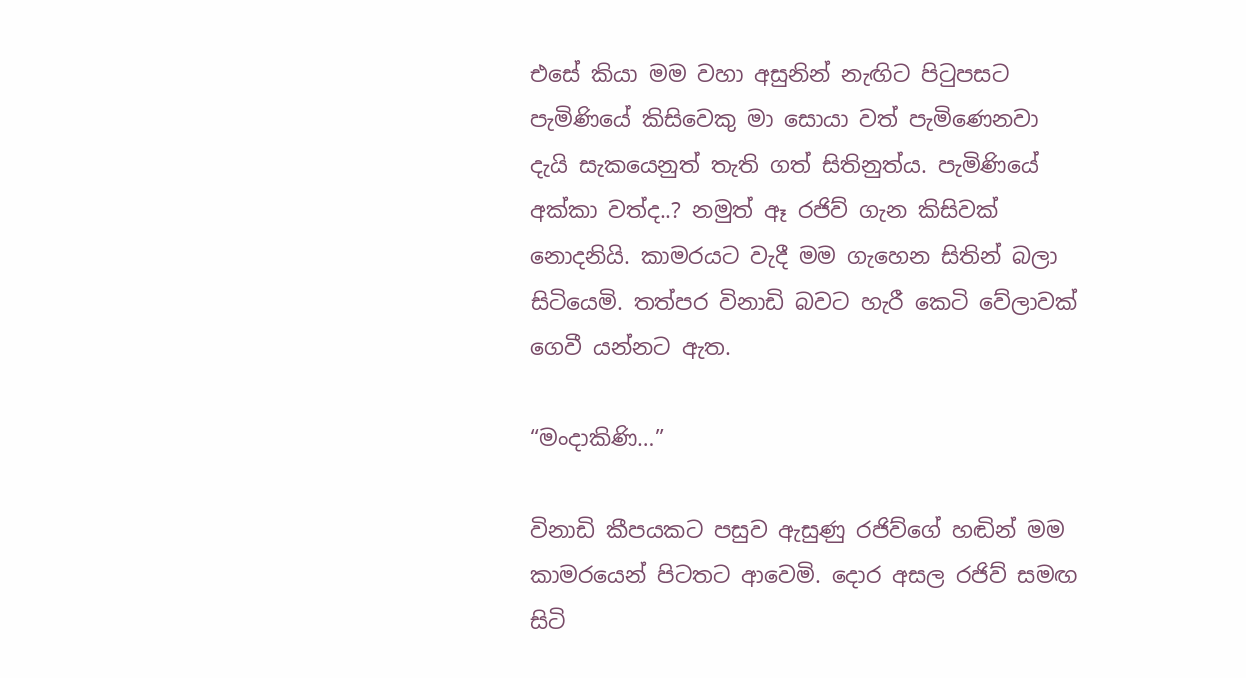එසේ කියා මම වහා අසුනින් නැඟිට පිටුපසට පැමිණියේ කිසිවෙකු මා සොයා වත් පැමිණෙනවා දැයි සැකයෙනුත් තැති ගත් සිතිනුත්ය. පැමිණියේ අක්කා වත්ද..? නමුත් ඈ රජිව් ගැන කිසිවක් නොදනියි. කාමරයට වැදී මම ගැහෙන සිතින් බලා සිටියෙමි. තත්පර විනාඩි බවට හැරී කෙටි වේලාවක් ගෙවී යන්නට ඇත.

“මංදාකිණි…”

විනාඩි කීපයකට පසුව ඇසුණු රජිව්ගේ හඬින් මම කාමරයෙන් පිටතට ආවෙමි. දොර අසල රජිව් සමඟ සිටි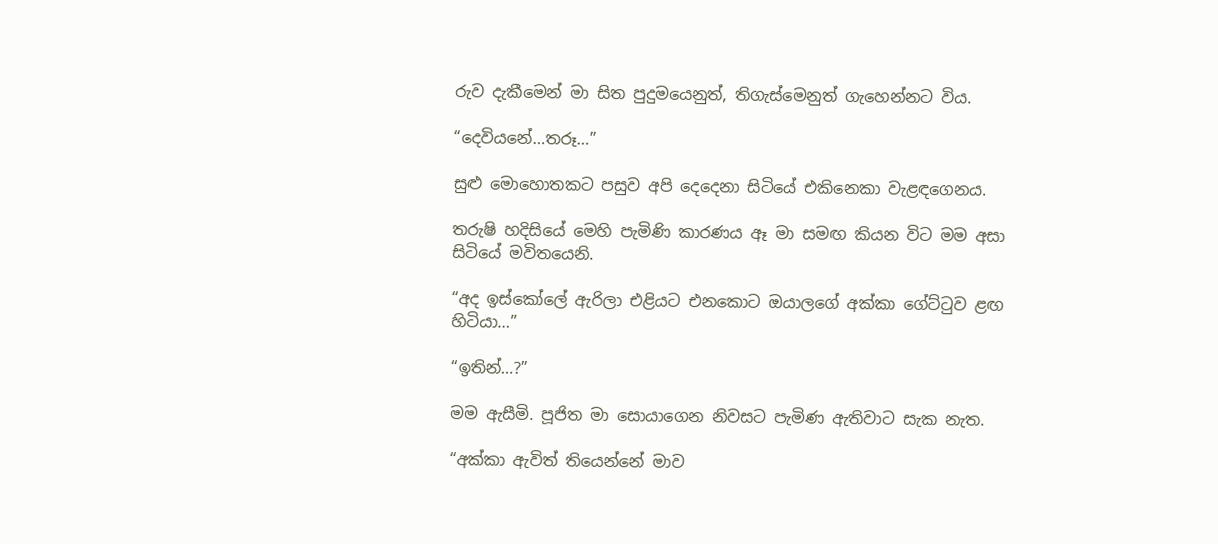රුව දැකීමෙන් මා සිත පුදුමයෙනුත්, තිගැස්මෙනුත් ගැහෙන්නට විය.

“දෙවියනේ…තරූ…”

සුළු මොහොතකට පසුව අපි දෙදෙනා සිටියේ එකිනෙකා වැළඳගෙනය.

තරුෂි හදිසියේ මෙහි පැමිණි කාරණය ඈ මා සමඟ කියන විට මම අසා සිටියේ මවිතයෙනි.

“අද ඉස්කෝලේ ඇරිලා එළියට එනකොට ඔයාලගේ අක්කා ගේට්ටුව ළඟ හිටියා…”

“ඉතින්…?”

මම ඇසීමි. පූජිත මා සොයාගෙන නිවසට පැමිණ ඇතිවාට සැක නැත.

“අක්කා ඇවිත් තියෙන්නේ මාව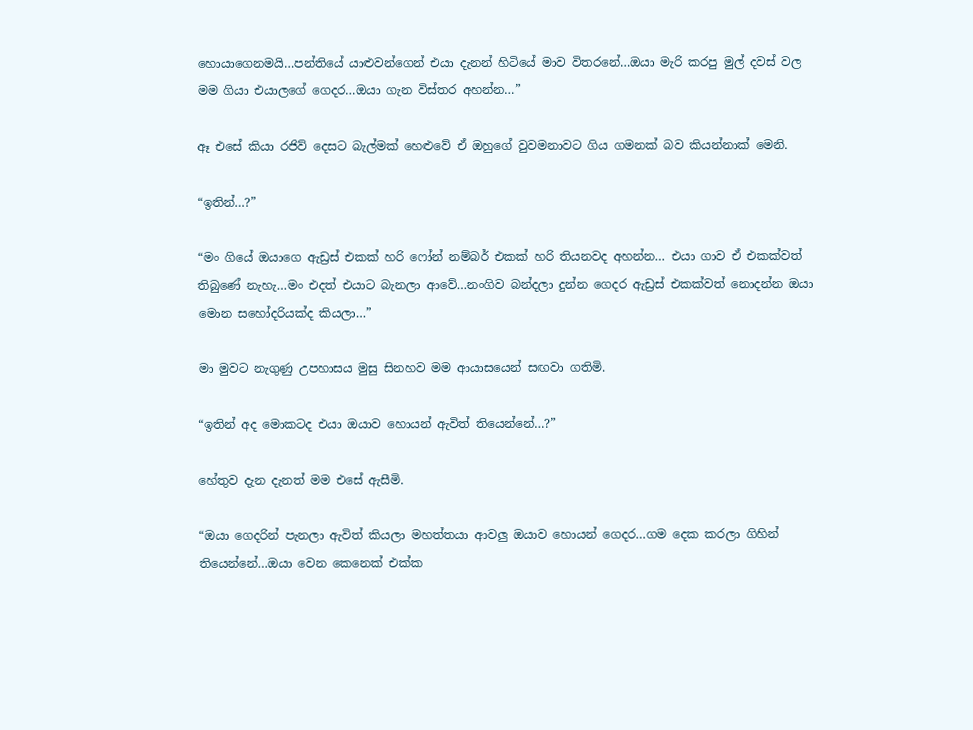හොයාගෙනමයි…පන්තියේ යාළුවන්ගෙන් එයා දැනන් හිටියේ මාව විතරනේ…ඔයා මැරි කරපු මුල් දවස් වල මම ගියා එයාලගේ ගෙදර…ඔයා ගැන විස්තර අහන්න…”

ඈ එසේ කියා රජිව් දෙසට බැල්මක් හෙළුවේ ඒ ඔහුගේ වුවමනාවට ගිය ගමනක් බව කියන්නාක් මෙනි.

“ඉතින්…?”

“මං ගියේ ඔයාගෙ ඇඩ්‍රස් එකක් හරි ෆෝන් නම්බර් එකක් හරි තියනවද අහන්න… එයා ගාව ඒ එකක්වත් තිබුණේ නැහැ…මං එදත් එයාට බැනලා ආවේ…නංගිව බන්දලා දුන්න ගෙදර ඇඩ්‍රස් එකක්වත් නොදන්න ඔයා මොන සහෝදරියක්ද කියලා…”

මා මුවට නැගුණු උපහාසය මුසු සිනහව මම ආයාසයෙන් සඟවා ගතිමි.

“ඉතින් අද මොකටද එයා ඔයාව හොයන් ඇවිත් තියෙන්නේ…?”

හේතුව දැන දැනත් මම එසේ ඇසීමි.

“ඔයා ගෙදරින් පැනලා ඇවිත් කියලා මහත්තයා ආවලු ඔයාව හොයන් ගෙදර…ගම දෙක කරලා ගිහින් තියෙන්නේ…ඔයා වෙන කෙනෙක් එක්ක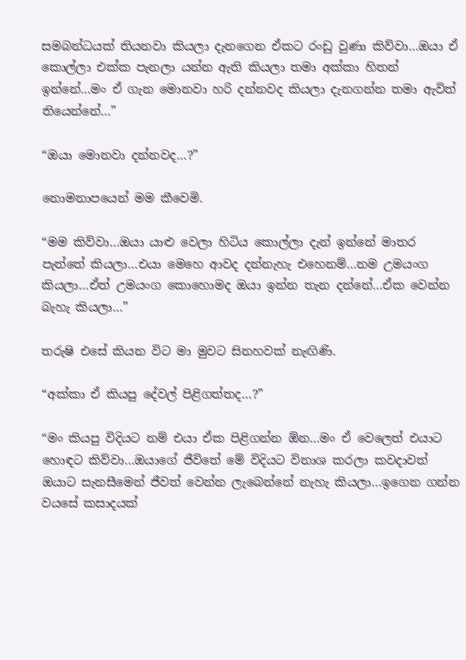සමබන්ධයක් තියනවා කියලා දැනගෙන ඒකට රංඩු වුණා කිව්වා…ඔයා ඒ කොල්ලා එක්ක පැනලා යන්න ඇති කියලා තමා අක්කා හිතන් ඉන්නේ…මං ඒ ගැන මොනවා හරි දන්නවද කියලා දැනගන්න තමා ඇවිත් තියෙන්නේ…”

“ඔයා මොනවා දන්නවද…?”

නොමනාපයෙන් මම කීවෙමි.

“මම කිව්වා…ඔයා යාළු වෙලා හිටිය කොල්ලා දැන් ඉන්නේ මාතර පැත්තේ කියලා…එයා මෙහෙ ආවද දන්නැහැ එහෙනම්…නම උමයංග කියලා…ඒත් උමයංග කොහොමද ඔයා ඉන්න තැන දන්නේ…ඒක වෙන්න බැහැ කියලා…”

තරුෂි එසේ කියන විට මා මුවට සිනහවක් නැඟිණි.

“අක්කා ඒ කියපු දේවල් පිළිගත්තද…?”

“මං කියපු විදියට නම් එයා ඒක පිළිගන්න ඕන…මං ඒ වෙලෙත් එයාට හොඳට කිව්වා…ඔයාගේ ජීවිතේ මේ විදියට විනාශ කරලා කවදාවත් ඔයාට සැනසීමෙන් ජීවත් වෙන්න ලැබෙන්නේ නැහැ කියලා…ඉගෙන ගන්න වයසේ කසාදයක්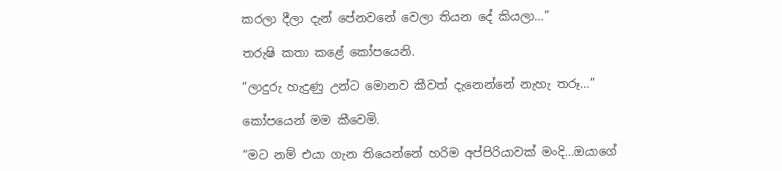කරලා දීලා දැන් පේනවනේ වෙලා තියන දේ කියලා…”

තරුෂි කතා කළේ කෝපයෙනි.

“ලාදුරු හැදුණු උන්ට මොනව කීවත් දැනෙන්නේ නැහැ තරූ…”

කෝපයෙන් මම කීවෙමි.

“මට නම් එයා ගැන තියෙන්නේ හරිම අප්පිරියාවක් මංදි…ඔයාගේ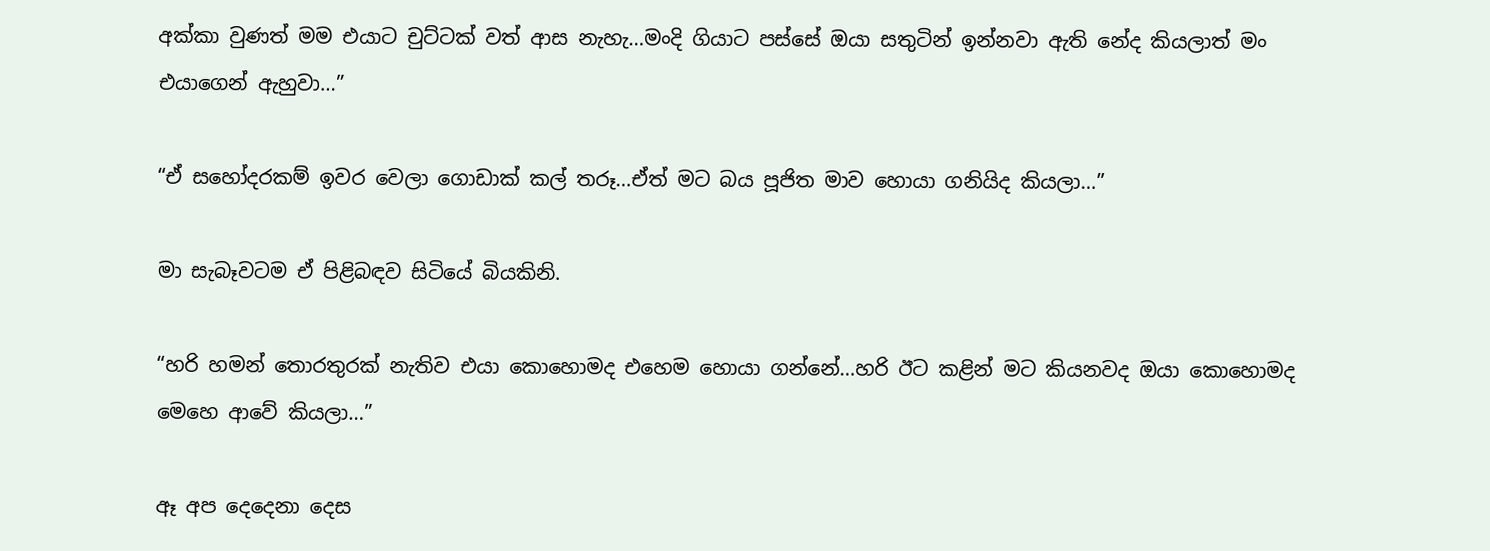අක්කා වුණත් මම එයාට චුට්ටක් වත් ආස නැහැ…මංදි ගියාට පස්සේ ඔයා සතුටින් ඉන්නවා ඇති නේද කියලාත් මං එයාගෙන් ඇහුවා…”

“ඒ සහෝදරකම් ඉවර වෙලා ගොඩාක් කල් තරූ…ඒත් මට බය පූජිත මාව හොයා ගනියිද කියලා…”

මා සැබෑවටම ඒ පිළිබඳව සිටියේ බියකිනි.

“හරි හමන් තොරතුරක් නැතිව එයා කොහොමද එහෙම හොයා ගන්නේ…හරි ඊට කළින් මට කියනවද ඔයා කොහොමද මෙහෙ ආවේ කියලා…”

ඈ අප දෙදෙනා දෙස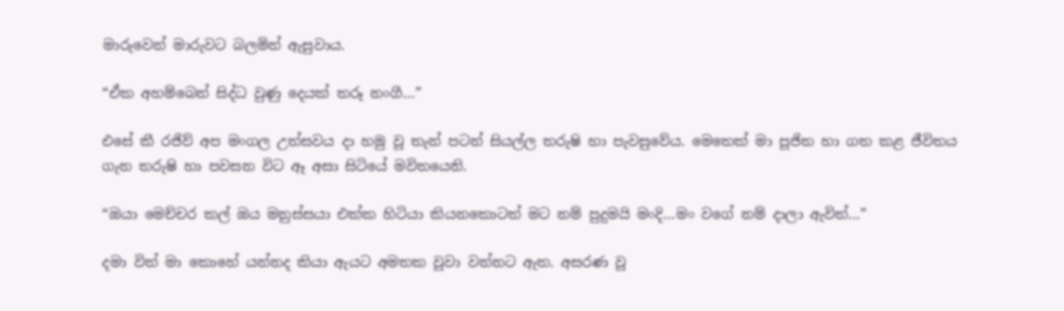මාරුවෙන් මාරුවට බලමින් ඇසුවාය.

“ඒක අහම්බෙන් සිද්ධ වුණු දෙයක් තරූ නංගී…”

එසේ කී රජිව් අප මංගල උත්සවය දා හමු වූ තැන් පටන් සියල්ල තරුෂි හා පැවසුවේය. මෙතෙක් මා පූජිත හා ගත කළ ජීවිතය ගැන තරුෂි හා පවසන විට ඈ අසා සිටියේ මවිතයෙනි.

“ඔයා මෙච්චර කල් ඔය මනුස්සයා එක්ක හිටියා කියනකොටත් මට නම් පුදුමයි මංදි…මං වගේ නම් දාලා ඇවිත්…”

දමා විත් මා කොහේ යන්නද කියා ඇයට අමතක වූවා වන්නට ඇත. අසරණ වූ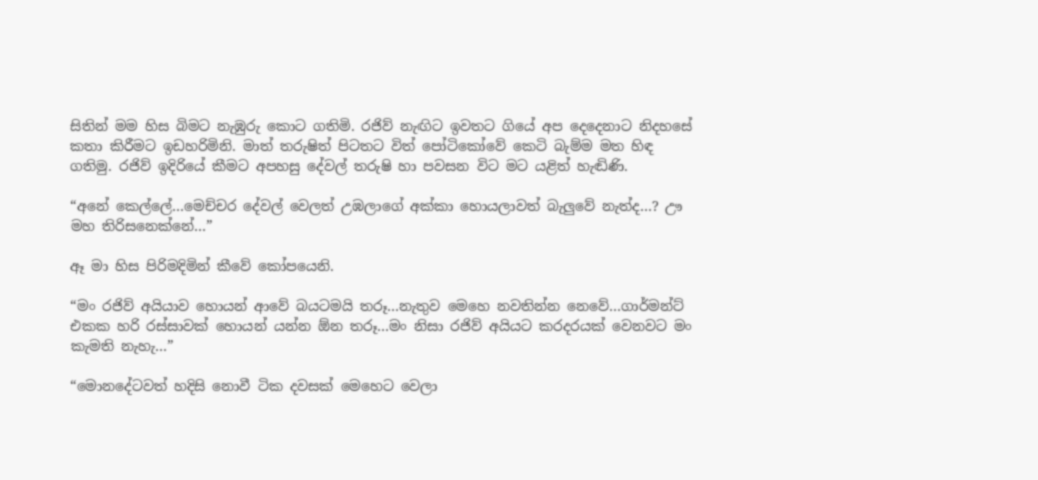සිතින් මම හිස බිමට නැඹුරු කොට ගතිමි. රජිව් නැඟිට ඉවතට ගියේ අප දෙදෙනාට නිදහසේ කතා කිරීමට ඉඩහරිමිනි. මාත් තරුෂිත් පිටතට විත් පෝටිකෝවේ කෙටි බැම්ම මත හිඳ ගතිමු. රජිව් ඉදිරියේ කීමට අපහසු දේවල් තරුෂි හා පවසන විට මට යළිත් හැඬිණි.

“අනේ කෙල්ලේ…මෙච්චර දේවල් වෙලත් උඹලාගේ අක්කා හොයලාවත් බැලුවේ නැත්ද…? ඌ මහ තිරිසනෙක්නේ…”

ඈ මා හිස පිරිමදිමින් කීවේ කෝපයෙනි.

“මං රජිව් අයියාව හොයන් ආවේ බයටමයි තරූ…නැතුව මෙහෙ නවතින්න නෙවේ…ගාර්මන්ට් එකක හරි රස්සාවක් හොයන් යන්න ඕන තරූ…මං නිසා රජිව් අයියට කරදරයක් වෙනවට මං කැමති නැහැ…”

“මොනදේටවත් හදිසි නොවී ටික දවසක් මෙහෙට වෙලා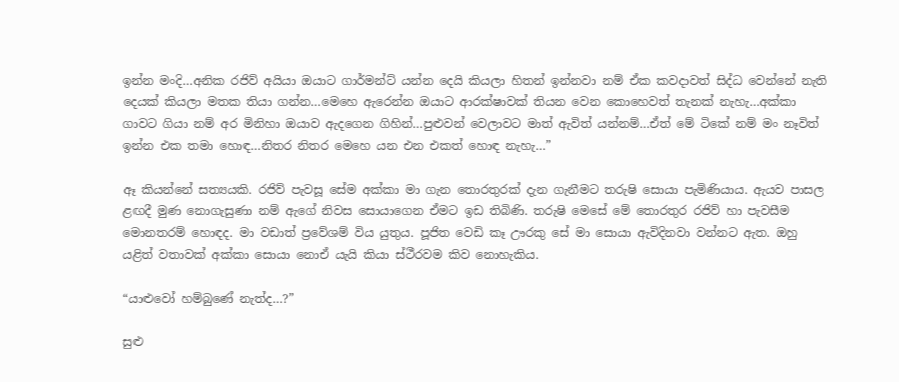ඉන්න මංදි…අනික රජිව් අයියා ඔයාට ගාර්මන්ට් යන්න දෙයි කියලා හිතන් ඉන්නවා නම් ඒක කවදාවත් සිද්ධ වෙන්නේ නැති දෙයක් කියලා මතක තියා ගන්න…මෙහෙ ඇරෙන්න ඔයාට ආරක්ෂාවක් තියන වෙන කොහෙවත් තැනක් නැහැ…අක්කා ගාවට ගියා නම් අර මිනිහා ඔයාව ඇදගෙන ගිහින්…පුළුවන් වෙලාවට මාත් ඇවිත් යන්නම්…ඒත් මේ ටිකේ නම් මං නෑවිත් ඉන්න එක තමා හොඳ…නිතර නිතර මෙහෙ යන එන එකත් හොඳ නැහැ…”

ඈ කියන්නේ සත්‍යයකි. රජිව් පැවසූ සේම අක්කා මා ගැන තොරතුරක් දැන ගැනීමට තරුෂි සොයා පැමිණියාය. ඇයව පාසල ළඟදී මුණ නොගැසුණා නම් ඇගේ නිවස සොයාගෙන ඒමට ඉඩ තිබිණි. තරුෂි මෙසේ මේ තොරතුර රජිව් හා පැවසීම මොනතරම් හොඳද. මා වඩාත් ප්‍රවේශම් විය යුතුය. පූජිත වෙඩි කෑ ඌරකු සේ මා සොයා ඇවිදිනවා වන්නට ඇත. ඔහු යළිත් වතාවක් අක්කා සොයා නොඒ යැයි කියා ස්ථීරවම කිව නොහැකිය.

“යාළුවෝ හම්බුණේ නැත්ද…?”

සුළු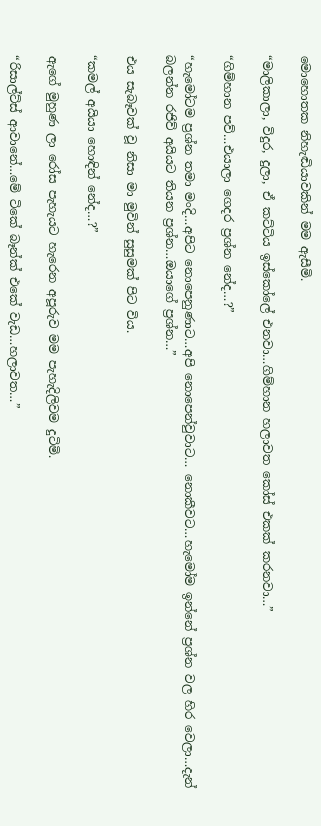මොහොතක නිහැඬියාවකින් මම ඇසීමි.

“මාලිකාලා, විදුර, දුලා, ඒ කට්ටිය ඉස්කෝලේ එනවා…ගිම්හාන හලාවත කෝස් එකක් කරනවා…”

“ගිම්හාන පව්…එයාලා ගෙදර ප්‍රශ්න නේද…?”

“හැමෝටම ප්‍රශ්න තමා මංදි…අපිට නොපෙනුණාට…අපි නොපෙන්වුවාට… නොකීවට…හැමෝම ඉන්නේ ප්‍රශ්න වල හිර වෙලා…දැන් බලන්න රජිව් අයියට තියන ප්‍රශ්න…ඔයාගේ ප්‍රශ්න…”

එය සැබෑවක් වූ නිසා මා මුවින් සුසුමක් පිට විය.

“කමල් අයියා හොඳින් නේද…?”

ඇගේ මුහුණ ලා රෝස පැහැයට හැරෙන අපූරුව මම පැහැදිලිවම දුටිමි.

“රිසාල්ට්ස් ආවානේ…මේ ටිකේ බෑන්ක් එකේ වැඩ…හලාවත…”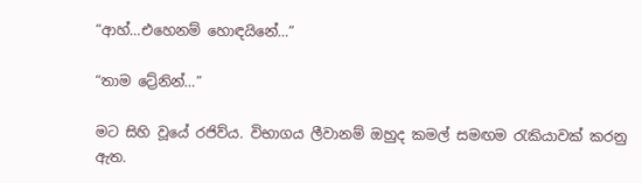“ආහ්…එහෙනම් හොඳයිනේ…”

“තාම ට්‍රේනින්…”

මට සිහි වූයේ රජිව්ය. විභාගය ලීවානම් ඔහුද කමල් සමඟම රැකියාවක් කරනු ඇත.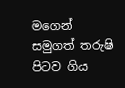මගෙන් සමුගත් තරුෂි පිටව ගිය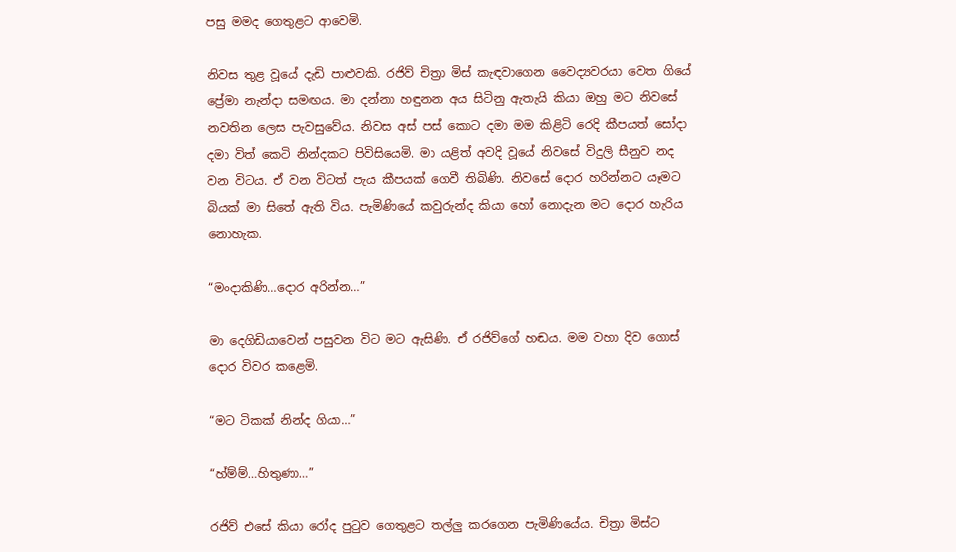පසු මමද ගෙතුළට ආවෙමි.

නිවස තුළ වූයේ දැඩි පාළුවකි. රජිව් චිත්‍රා මිස් කැඳවාගෙන වෛද්‍යවරයා වෙත ගියේ ප්‍රේමා නැන්දා සමඟය. මා දන්නා හඳුනන අය සිටිනු ඇතැයි කියා ඔහු මට නිවසේ නවතින ලෙස පැවසුවේය. නිවස අස් පස් කොට දමා මම කිළිටි රෙදි කීපයත් සෝදා දමා විත් කෙටි නින්දකට පිවිසියෙමි. මා යළිත් අවදි වූයේ නිවසේ විදුලි සීනුව නද වන විටය. ඒ වන විටත් පැය කීපයක් ගෙවී තිබිණි. නිවසේ දොර හරින්නට යෑමට බියක් මා සිතේ ඇති විය. පැමිණියේ කවුරුන්ද කියා හෝ නොදැන මට දොර හැරිය නොහැක.

“මංදාකිණි…දොර අරින්න…”

මා දෙගිඩියාවෙන් පසුවන විට මට ඇසිණි. ඒ රජිව්ගේ හඬය. මම වහා දිව ගොස් දොර විවර කළෙමි.

“මට ටිකක් නින්ද ගියා…”

“හ්ම්ම්…හිතුණා…”

රජිව් එසේ කියා රෝද පුටුව ගෙතුළට තල්ලු කරගෙන පැමිණියේය. චිත්‍රා මිස්ට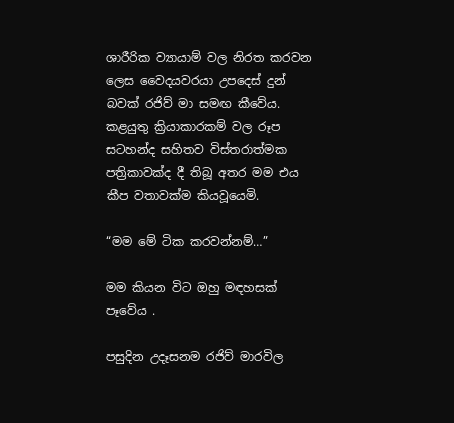ශාරීරික ව්‍යායාම් වල නිරත කරවන ලෙස වෛදයවරයා උපදෙස් දුන් බවක් රජිව් මා සමඟ කීවේය. කළයුතු ක්‍රියාකාරකම් වල රූප සටහන්ද සහිතව විස්තරාත්මක පත්‍රිකාවක්ද දී තිබූ අතර මම එය කීප වතාවක්ම කියවූයෙමි.

“මම මේ ටික කරවන්නම්…”

මම කියන විට ඔහු මඳහසක් පෑවේය .

පසුදින උදෑසනම රජිව් මාරවිල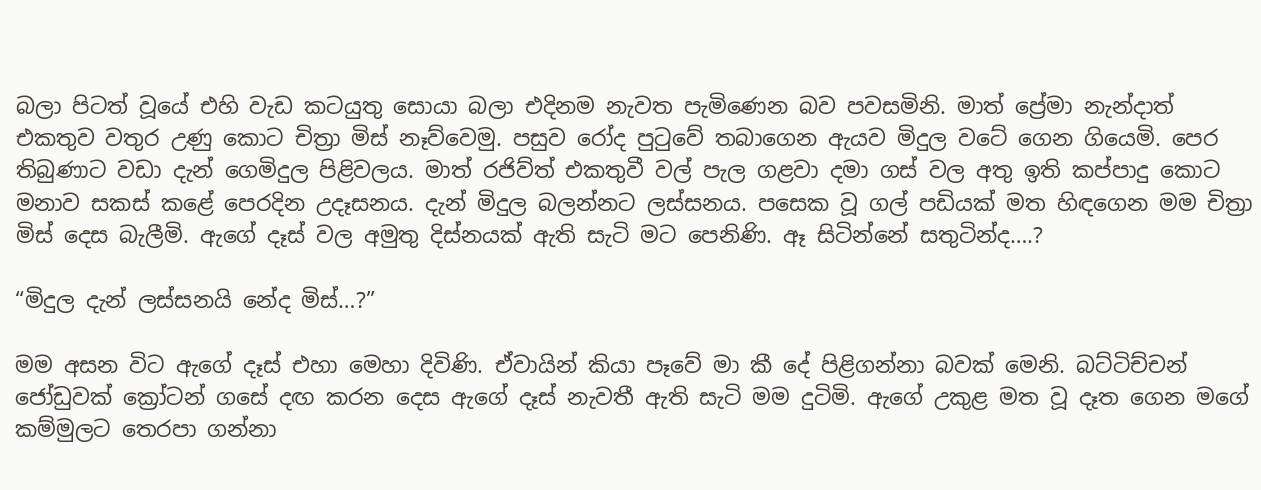බලා පිටත් වූයේ එහි වැඩ කටයුතු සොයා බලා එදිනම නැවත පැමිණෙන බව පවසමිනි. මාත් ප්‍රේමා නැන්දාත් එකතුව වතුර උණු කොට චිත්‍රා මිස් නෑව්වෙමු. පසුව රෝද පුටුවේ තබාගෙන ඇයව මිදුල වටේ ගෙන ගියෙමි. පෙර තිබුණාට වඩා දැන් ගෙමිදුල පිළිවලය. මාත් රජිව්ත් එකතුවී වල් පැල ගළවා දමා ගස් වල අතු ඉති කප්පාදු කොට මනාව සකස් කළේ පෙරදින උදෑසනය. දැන් මිදුල බලන්නට ලස්සනය. පසෙක වූ ගල් පඩියක් මත හිඳගෙන මම චිත්‍රා මිස් දෙස බැලීමි. ඇගේ දෑස් වල අමුතු දිස්නයක් ඇති සැටි මට පෙනිණි. ඈ සිටින්නේ සතුටින්ද….?

“මිදුල දැන් ලස්සනයි නේද මිස්…?”

මම අසන විට ඇගේ දෑස් එහා මෙහා දිවිණි. ඒවායින් කියා පෑවේ මා කී දේ පිළිගන්නා බවක් මෙනි. බට්ටිච්චන් ජෝඩුවක් ක්‍රෝටන් ගසේ දඟ කරන දෙස ඇගේ දෑස් නැවතී ඇති සැටි මම දුටිමි. ඇගේ උකුළ මත වූ දෑත ගෙන මගේ කම්මුලට තෙරපා ගන්නා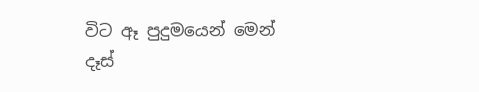විට ඈ පුදුමයෙන් මෙන් දෑස්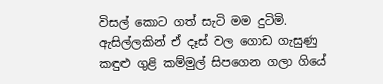විසල් කොට ගත් සැටි මම දුටිමි. ඇසිල්ලකින් ඒ දෑස් වල ගොඩ ගැසුණු කඳුළු ගුළි කම්මුල් සිපගෙන ගලා ගියේ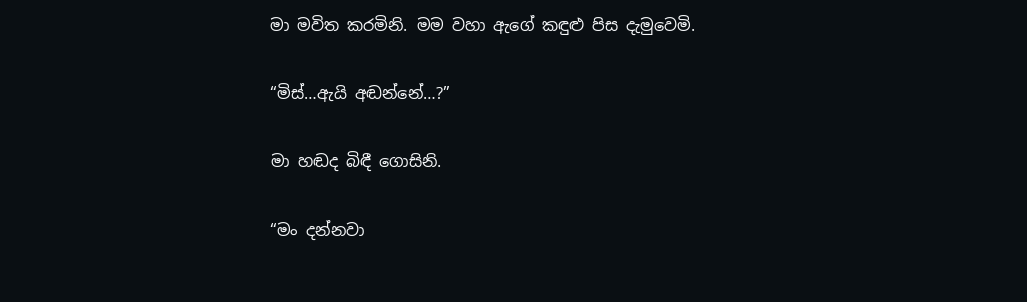මා මවිත කරමිනි. මම වහා ඇගේ කඳුළු පිස දැමුවෙමි.

“මිස්…ඇයි අඬන්නේ…?”

මා හඬද බිඳී ගොසිනි.

“මං දන්නවා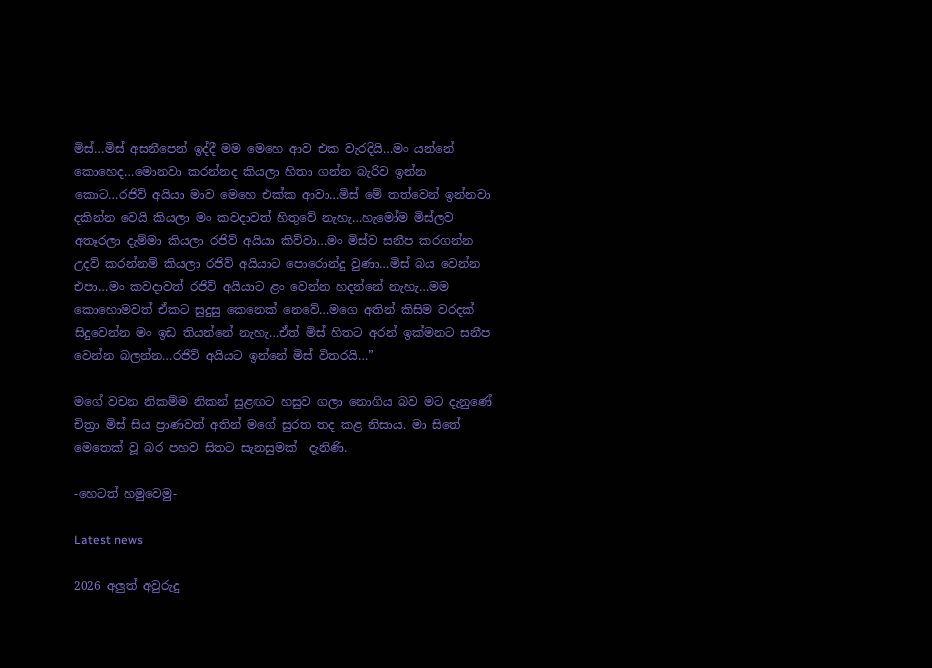මිස්…මිස් අසනීපෙන් ඉද්දී මම මෙහෙ ආව එක වැරදියි…මං යන්නේ කොහෙද…මොනවා කරන්නද කියලා හිතා ගන්න බැරිව ඉන්න කොට…රජිව් අයියා මාව මෙහෙ එක්ක ආවා…මිස් මේ තත්වෙන් ඉන්නවා දකින්න වෙයි කියලා මං කවදාවත් හිතුවේ නැහැ…හැමෝම මිස්ලව අතෑරලා දැම්මා කියලා රජිව් අයියා කිව්වා…මං මිස්ව සනීප කරගන්න උදව් කරන්නම් කියලා රජිව් අයියාට පොරොන්දු වුණා…මිස් බය වෙන්න එපා…මං කවදාවත් රජිව් අයියාට ළං වෙන්න හදන්නේ නැහැ…මම කොහොමවත් ඒකට සුදුසු කෙනෙක් නෙවේ…මගෙ අතින් කිසිම වරදක් සිදුවෙන්න මං ඉඩ තියන්නේ නැහැ…ඒත් මිස් හිතට අරන් ඉක්මනට සනීප වෙන්න බලන්න…රජිව් අයියට ඉන්නේ මිස් විතරයි…”

මගේ වචන නිකම්ම නිකන් සුළඟට හසුව ගලා නොගිය බව මට දැනුණේ චිත්‍රා මිස් සිය ප්‍රාණවත් අතින් මගේ සුරත තද කළ නිසාය. මා සිතේ මෙතෙක් වූ බර පහව සිතට සැනසුමක්  දැනිණි.

-හෙටත් හමුවෙමු-

Latest news

2026 අලුත් අවුරුදු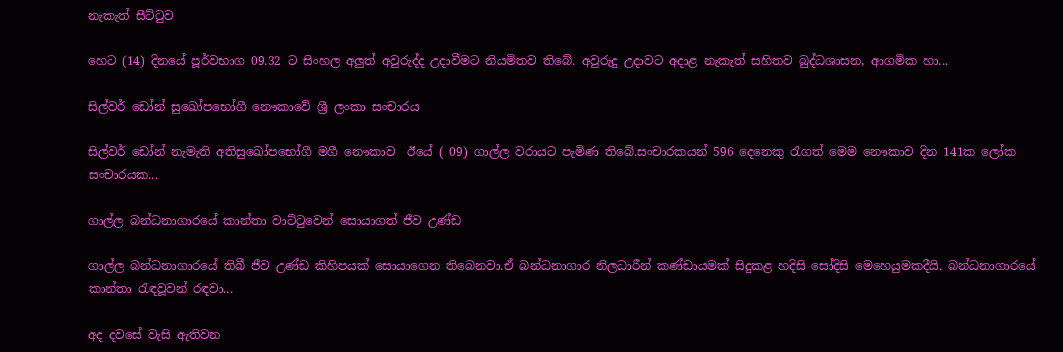නැකැත් සීට්ටුව

හෙට (14) දිනයේ පූර්වභාග 09.32 ට සිංහල අලුත් අවුරුද්ද උදාවීමට නියමිතව තිබේ. අවුරුදු උදාවට අදාළ නැකැත් සහිතව බුද්ධශාසන, ආගමික හා...

සිල්වර් ඩෝන් සුඛෝපභෝගී නෞකාවේ ශ්‍රී ලංකා සංචාරය

සිල්වර් ඩෝන් නැමැති අතිසුඛෝපභෝගී මගී නෞකාව  ඊයේ ( 09) ගාල්ල වරායට පැමිණ තිබේ.සංචාරකයන් 596 දෙනෙකු රැගත් මෙම නෞකාව දින 141ක ලෝක සංචාරයක...

ගාල්ල බන්ධනාගාරයේ කාන්තා වාට්ටුවෙන් සොයාගත් ජීව උණ්ඩ

ගාල්ල බන්ධනාගාරයේ තිබී ජීව උණ්ඩ කිහිපයක් සොයාගෙන තිබෙනවා.ඒ බන්ධනාගාර නිලධාරීන් කණ්ඩායමක් සිදුකළ හදිසි සෝදිසි මෙහෙයුමකදීයි. බන්ධනාගාරයේ කාන්තා රැඳවූවන් රඳවා...

අද දවසේ වැසි ඇතිවන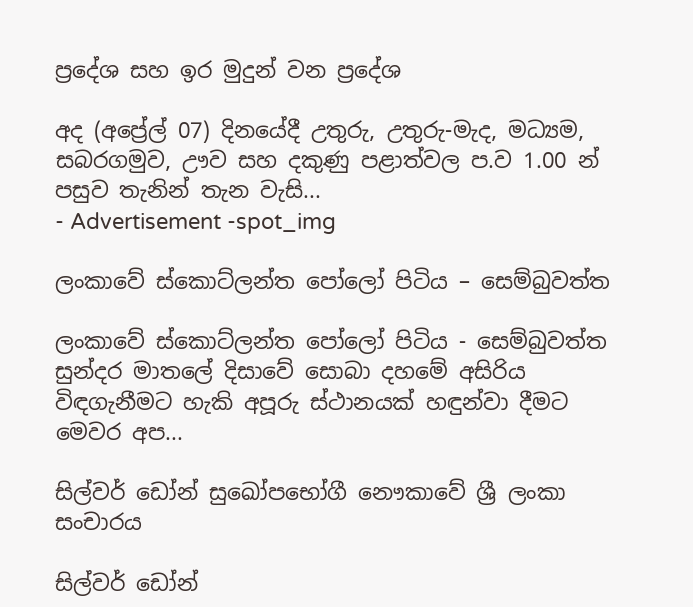ප්‍රදේශ සහ ඉර මුදුන් වන ප්‍රදේශ

අද (අප්‍රේල් 07) දිනයේදී උතුරු, උතුරු-මැද, මධ්‍යම, සබරගමුව, ඌව සහ දකුණු පළාත්වල ප.ව 1.00 න් පසුව තැනින් තැන වැසි...
- Advertisement -spot_img

ලංකාවේ ස්කොට්ලන්ත පෝලෝ පිටිය – සෙම්බුවත්ත

ලංකාවේ ස්කොට්ලන්ත පෝලෝ පිටිය - සෙම්බුවත්ත සුන්දර මාතලේ දිසාවේ සොබා දහමේ අසිරිය විඳගැනීමට හැකි අපූරු ස්ථානයක් හඳුන්වා දීමට මෙවර අප...

සිල්වර් ඩෝන් සුඛෝපභෝගී නෞකාවේ ශ්‍රී ලංකා සංචාරය

සිල්වර් ඩෝන්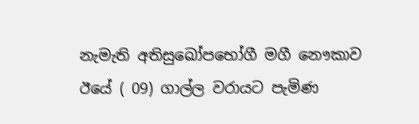නැමැති අතිසුඛෝපභෝගී මගී නෞකාව  ඊයේ ( 09) ගාල්ල වරායට පැමිණ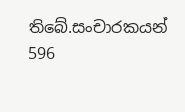තිබේ.සංචාරකයන් 596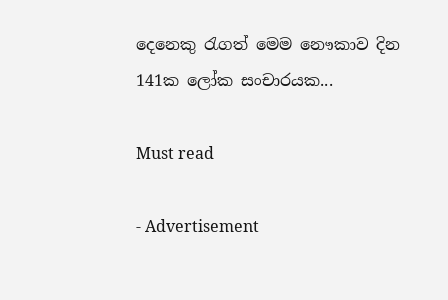දෙනෙකු රැගත් මෙම නෞකාව දින 141ක ලෝක සංචාරයක...

Must read

- Advertisement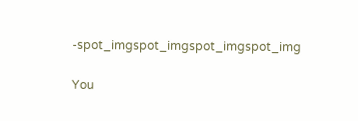-spot_imgspot_imgspot_imgspot_img

You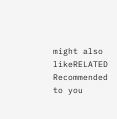might also likeRELATED
Recommended to you